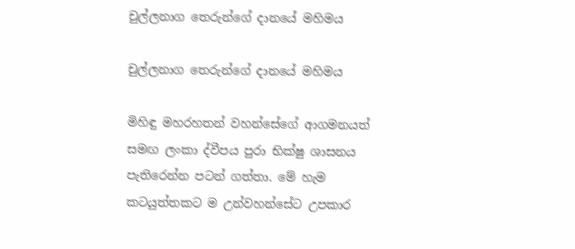චුල්ලනාග තෙරුන්ගේ දානයේ මහිමය

චුල්ලනාග තෙරුන්ගේ දානයේ මහිමය

මිහිඳු මහරහතන් වහන්සේගේ ආගමනයත් සමඟ ලංකා ද්වීපය පුරා භික්ෂු ශාසනය පැතිරෙන්න පටන් ගත්තා. මේ හැම කටයුත්තකට ම උන්වහන්සේට උපකාර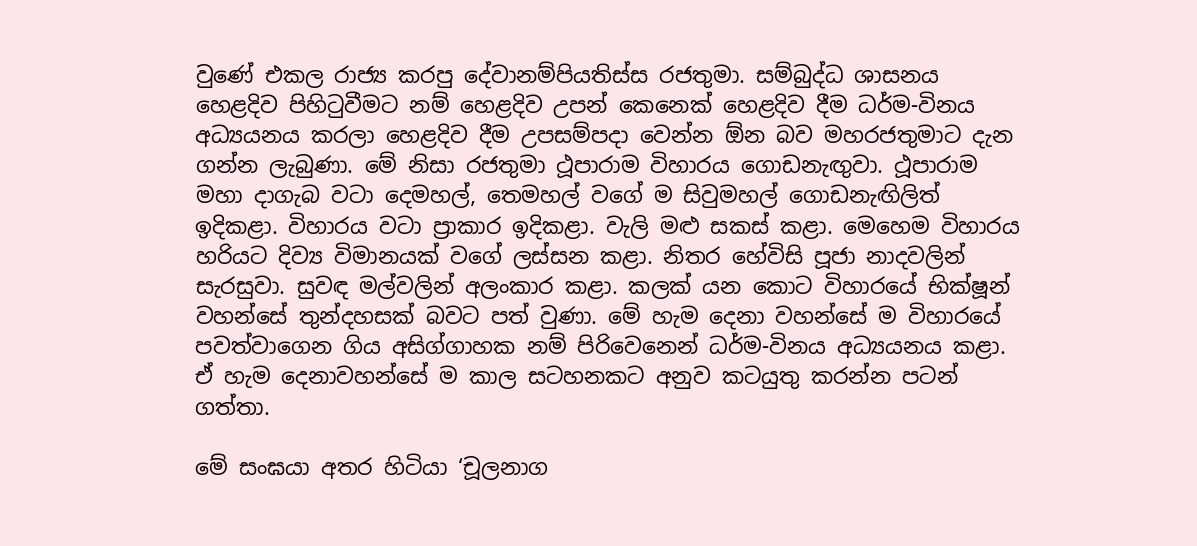වුණේ එකල රාජ්‍ය කරපු දේවානම්පියතිස්ස රජතුමා. සම්බුද්ධ ශාසනය හෙළදිව පිහිටුවීමට නම් හෙළදිව උපන් කෙනෙක් හෙළදිව දීම ධර්ම-විනය අධ්‍යයනය කරලා හෙළදිව දීම උපසම්පදා වෙන්න ඕන බව මහරජතුමාට දැන ගන්න ලැබුණා. මේ නිසා රජතුමා ථූපාරාම විහාරය ගොඩනැඟුවා. ථූපාරාම මහා දාගැබ වටා දෙමහල්, තෙමහල් වගේ ම සිවුමහල් ගොඩනැඟිලිත් ඉදිකළා. විහාරය වටා ප්‍රාකාර ඉදිකළා. වැලි මළු සකස් කළා. මෙහෙම විහාරය හරියට දිව්‍ය විමානයක් වගේ ලස්සන කළා. නිතර හේවිසි පූජා නාදවලින් සැරසුවා. සුවඳ මල්වලින් අලංකාර කළා. කලක් යන කොට විහාරයේ භික්ෂූන් වහන්සේ තුන්දහසක් බවට පත් වුණා. මේ හැම දෙනා වහන්සේ ම විහාරයේ පවත්වාගෙන ගිය අසිග්ගාහක නම් පිරිවෙනෙන් ධර්ම-විනය අධ්‍යයනය කළා. ඒ හැම දෙනාවහන්සේ ම කාල සටහනකට අනුව කටයුතු කරන්න පටන් ගත්තා.

මේ සංඝයා අතර හිටියා ‘චූලනාග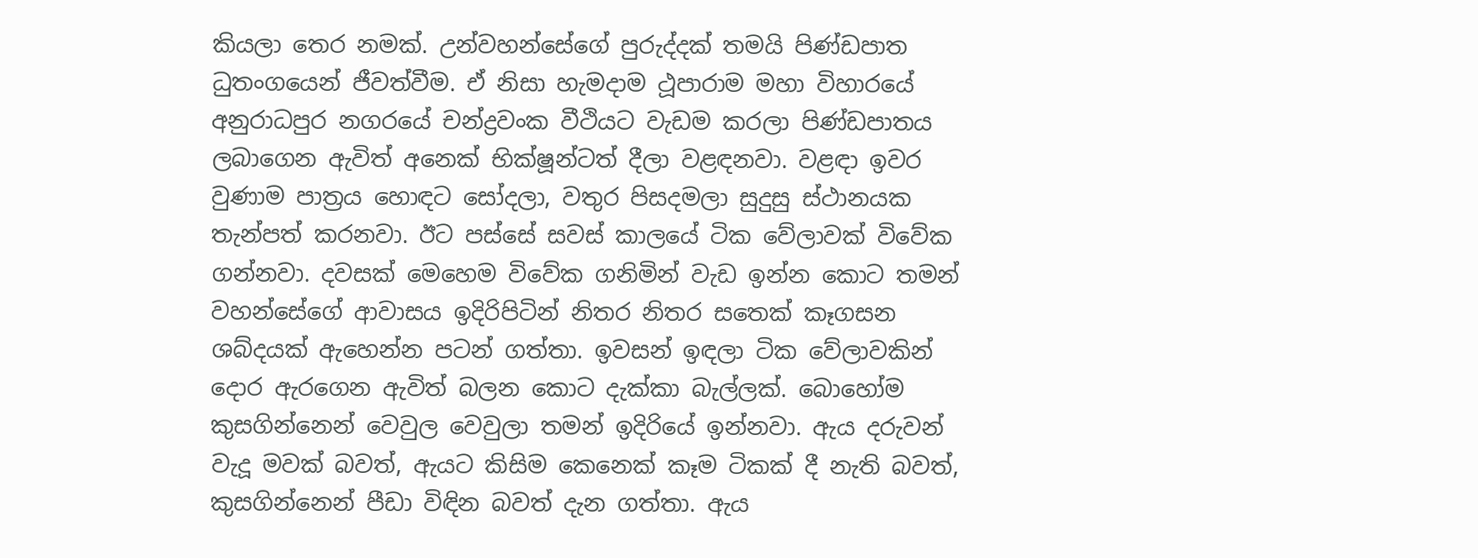කියලා තෙර නමක්. උන්වහන්සේගේ පුරුද්දක් තමයි පිණ්ඩපාත ධුතංගයෙන් ජීවත්වීම. ඒ නිසා හැමදාම ථූපාරාම මහා විහාරයේ අනුරාධපුර නගරයේ චන්ද්‍රවංක වීථියට වැඩම කරලා පිණ්ඩපාතය ලබාගෙන ඇවිත් අනෙක් භික්ෂූන්ටත් දීලා වළඳනවා. වළඳා ඉවර වුණාම පාත්‍රය හොඳට සෝදලා, වතුර පිසදමලා සුදුසු ස්ථානයක තැන්පත් කරනවා. ඊට පස්සේ සවස් කාලයේ ටික වේලාවක් විවේක ගන්නවා. දවසක් මෙහෙම විවේක ගනිමින් වැඩ ඉන්න කොට තමන් වහන්සේගේ ආවාසය ඉදිරිපිටින් නිතර නිතර සතෙක් කෑගසන ශබ්දයක් ඇහෙන්න පටන් ගත්තා. ඉවසන් ඉඳලා ටික වේලාවකින් දොර ඇරගෙන ඇවිත් බලන කොට දැක්කා බැල්ලක්. බොහෝම කුසගින්නෙන් වෙවුල වෙවුලා තමන් ඉදිරියේ ඉන්නවා. ඇය දරුවන් වැදූ මවක් බවත්, ඇයට කිසිම කෙනෙක් කෑම ටිකක් දී නැති බවත්, කුසගින්නෙන් පීඩා විඳින බවත් දැන ගත්තා. ඇය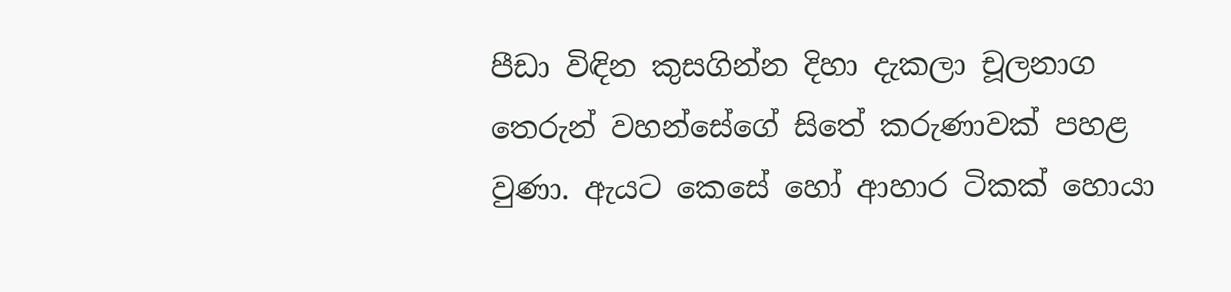පීඩා විඳින කුසගින්න දිහා දැකලා චූලනාග තෙරුන් වහන්සේගේ සිතේ කරුණාවක් පහළ වුණා. ඇයට කෙසේ හෝ ආහාර ටිකක් හොයා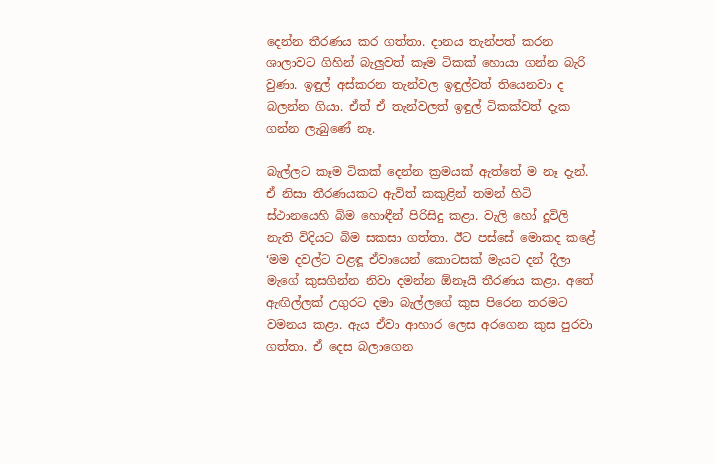දෙන්න තීරණය කර ගත්තා. දානය තැන්පත් කරන ශාලාවට ගිහින් බැලුවත් කෑම ටිකක් හොයා ගන්න බැරි වුණා. ඉඳුල් අස්කරන තැන්වල ඉඳුල්වත් තියෙනවා ද බලන්න ගියා. ඒත් ඒ තැන්වලත් ඉඳුල් ටිකක්වත් දැක ගන්න ලැබුණේ නෑ.

බැල්ලට කෑම ටිකක් දෙන්න ක්‍රමයක් ඇත්තේ ම නෑ දැන්. ඒ නිසා තීරණයකට ඇවිත් කකුළින් තමන් හිටි ස්ථානයෙහි බිම හොඳීන් පිරිසිදු කළා. වැලි හෝ දූවිලි නැති විදියට බිම සකසා ගත්තා. ඊට පස්සේ මොකද කළේ ‘මම දවල්ට වළඳූ ඒවායෙන් කොටසක් මැයට දන් දීලා මැගේ කුසගින්න නිවා දමන්න ඕනෑයි තීරණය කළා. අතේ ඇඟිල්ලක් උගුරට දමා බැල්ලගේ කුස පිරෙන තරමට වමනය කළා. ඇය ඒවා ආහාර ලෙස අරගෙන කුස පුරවා ගත්තා. ඒ දෙස බලාගෙන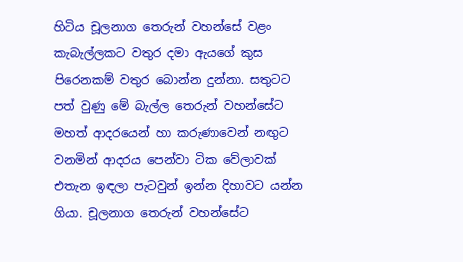හිටිය චූලනාග තෙරුන් වහන්සේ වළං කැබැල්ලකට වතුර දමා ඇයගේ කුස පිරෙනකම් වතුර බොන්න දුන්නා. සතුටට පත් වුණු මේ බැල්ල තෙරුන් වහන්සේට මහත් ආදරයෙන් හා කරුණාවෙන් නඟුට වනමින් ආදරය පෙන්වා ටික වේලාවක් එතැන ඉඳලා පැටවුන් ඉන්න දිහාවට යන්න ගියා. චූලනාග තෙරුන් වහන්සේට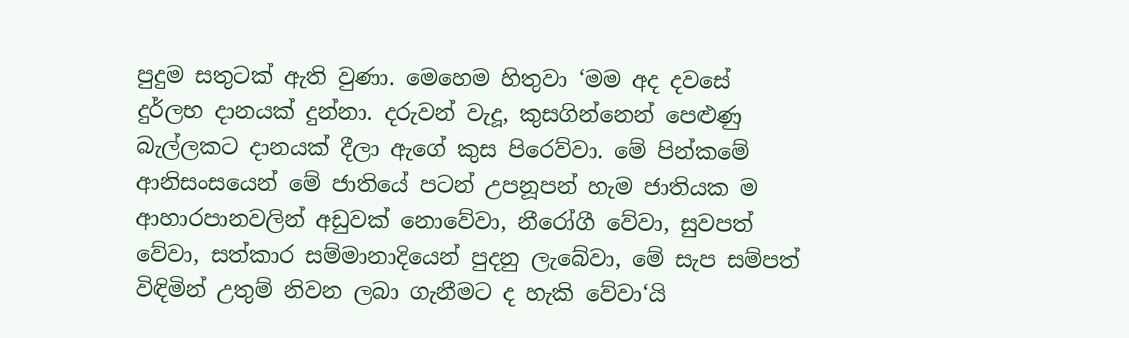පුදුම සතුටක් ඇති වුණා. මෙහෙම හිතුවා ‘මම අද දවසේ දුර්ලභ දානයක් දුන්නා. දරුවන් වැදූ, කුසගින්නෙන් පෙළුණු බැල්ලකට දානයක් දීලා ඇගේ කුස පිරෙව්වා. මේ පින්කමේ ආනිසංසයෙන් මේ ජාතියේ පටන් උපනූපන් හැම ජාතියක ම ආහාරපානවලින් අඩුවක් නොවේවා, නීරෝගී වේවා, සුවපත් වේවා, සත්කාර සම්මානාදියෙන් පුදනු ලැබේවා, මේ සැප සම්පත් විඳිමින් උතුම් නිවන ලබා ගැනීමට ද හැකි වේවා‘යි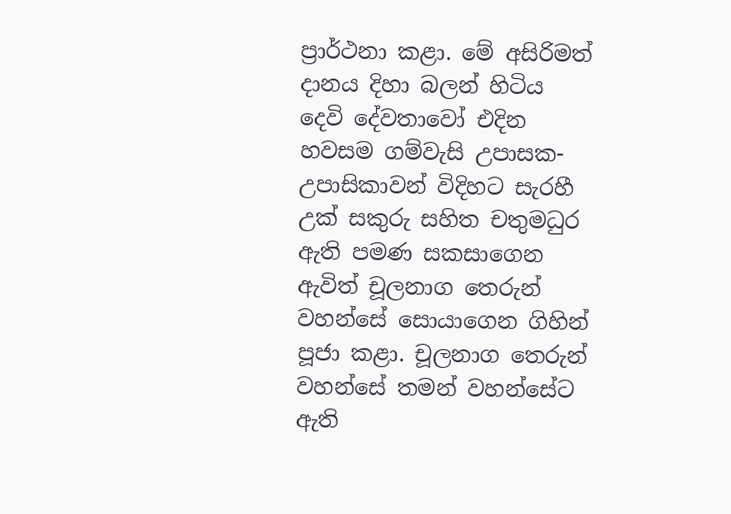ප්‍රාර්ථනා කළා. මේ අසිරිමත් දානය දිහා බලන් හිටිය දෙවි දේවතාවෝ එදින හවසම ගම්වැසි උපාසක-උපාසිකාවන් විදිහට සැරහී උක් සකුරු සහිත චතුමධුර ඇති පමණ සකසාගෙන ඇවිත් චූලනාග තෙරුන් වහන්සේ සොයාගෙන ගිහින් පූජා කළා. චූලනාග තෙරුන් වහන්සේ තමන් වහන්සේට ඇති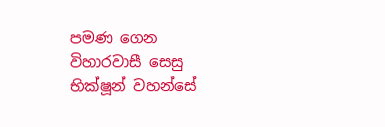පමණ ගෙන විහාරවාසී සෙසු භික්ෂූන් වහන්සේ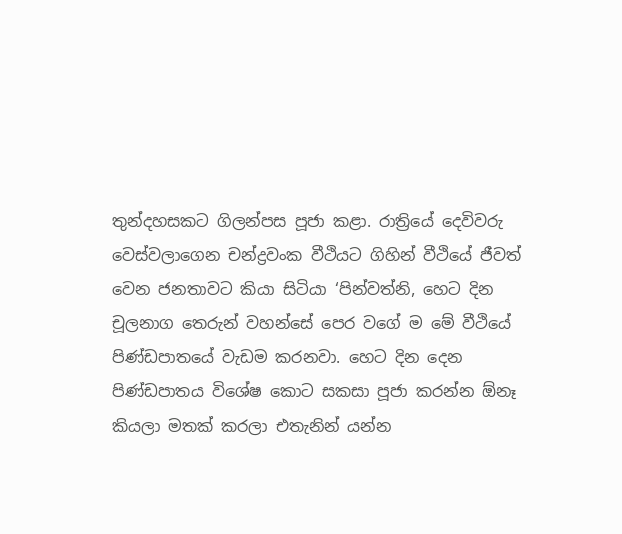තුන්දහසකට ගිලන්පස පූජා කළා. රාත්‍රියේ දෙවිවරු වෙස්වලාගෙන චන්ද්‍රවංක වීථියට ගිහින් වීථියේ ජීවත් වෙන ජනතාවට කියා සිටියා ‘පින්වත්නි, හෙට දින චූලනාග තෙරුන් වහන්සේ පෙර වගේ ම මේ වීථියේ පිණ්ඩපාතයේ වැඩම කරනවා. හෙට දින දෙන පිණ්ඩපාතය විශේෂ කොට සකසා පූජා කරන්න ඕනෑ කියලා මතක් කරලා එතැනින් යන්න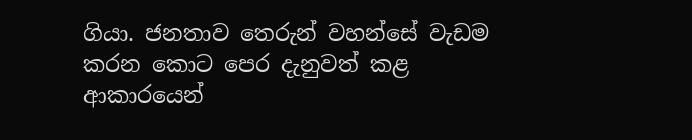ගියා. ජනතාව තෙරුන් වහන්සේ වැඩම කරන කොට පෙර දැනුවත් කළ ආකාරයෙන්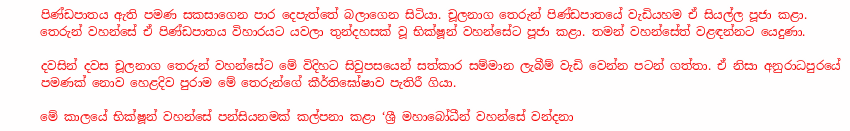පිණ්ඩපාතය ඇති පමණ සකසාගෙන පාර දෙපැත්තේ බලාගෙන සිටියා. චූලනාග තෙරුන් පිණ්ඩපාතයේ වැඩියහම ඒ සියල්ල පූජා කළා. තෙරුන් වහන්සේ ඒ පිණ්ඩපාතය විහාරයට යවලා තුන්දහසක් වූ භික්ෂූන් වහන්සේට පූජා කළා. තමන් වහන්සේත් වළඳන්නට යෙදුණා.

දවසින් දවස චූලනාග තෙරුන් වහන්සේට මේ විදිහට සිවුපසයෙන් සත්කාර සම්මාන ලැබීම් වැඩි වෙන්න පටන් ගත්තා. ඒ නිසා අනුරාධපුරයේ පමණක් නොව හෙළදිව පුරාම මේ තෙරුන්ගේ කීර්තිඝෝෂාව පැතිරී ගියා.

මේ කාලයේ භික්ෂූන් වහන්සේ පන්සියනමක් කල්පනා කළා ‘ශ්‍රී මහාබෝධීන් වහන්සේ වන්දනා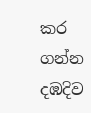කර ගන්න දඹදිව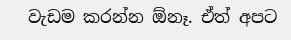වැඩම කරන්න ඕනෑ. ඒත් අපට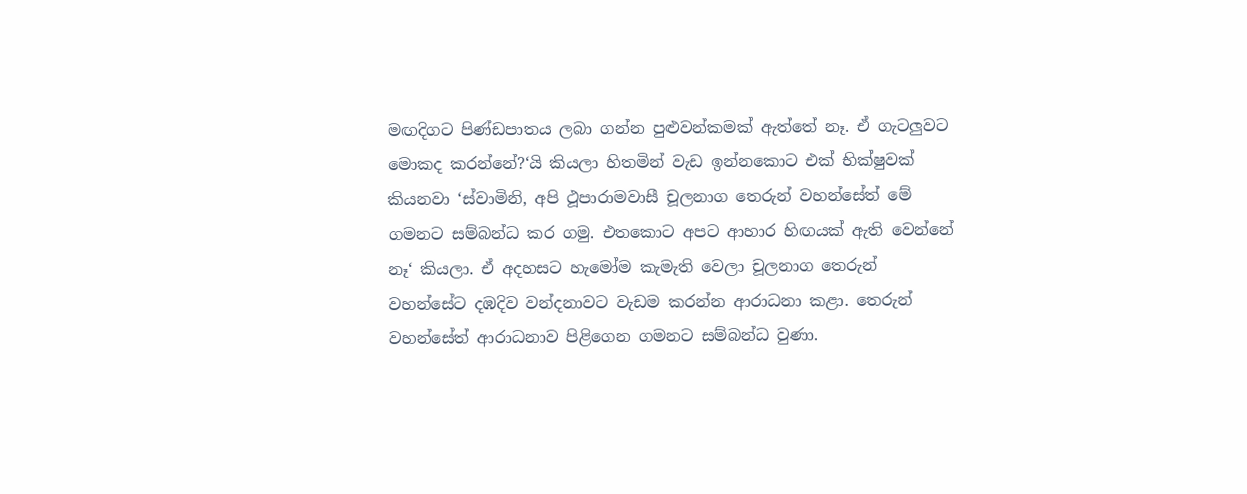මඟදිගට පිණ්ඩපාතය ලබා ගන්න පුළුවන්කමක් ඇත්තේ නෑ. ඒ ගැටලුවට මොකද කරන්නේ?‘යි කියලා හිතමින් වැඩ ඉන්නකොට එක් භික්ෂුවක් කියනවා ‘ස්වාමිනි, අපි ථූපාරාමවාසී චූලනාග තෙරුන් වහන්සේත් මේ ගමනට සම්බන්ධ කර ගමු. එතකොට අපට ආහාර හිඟයක් ඇති වෙන්නේ නෑ‘ කියලා. ඒ අදහසට හැමෝම කැමැති වෙලා චූලනාග තෙරුන් වහන්සේට දඹදිව වන්දනාවට වැඩම කරන්න ආරාධනා කළා. තෙරුන් වහන්සේත් ආරාධනාව පිළිගෙන ගමනට සම්බන්ධ වුණා.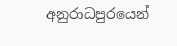අනුරාධපුරයෙන්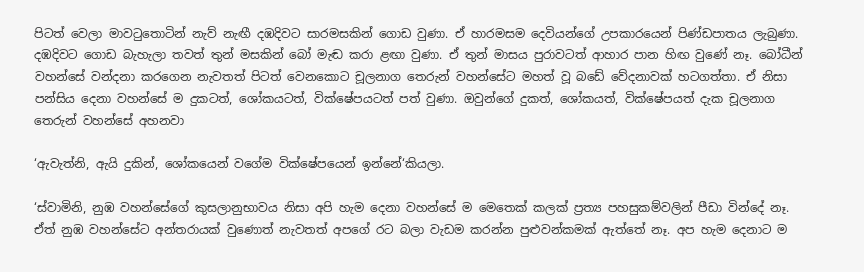පිටත් වෙලා මාවටුතොටින් නැව් නැඟී දඹදිවට සාරමසකින් ගොඩ වුණා. ඒ හාරමසම දෙවියන්ගේ උපකාරයෙන් පිණ්ඩපාතය ලැබුණා. දඹදිවට ගොඩ බැහැලා තවත් තුන් මසකින් බෝ මැඬ කරා ළඟා වුණා. ඒ තුන් මාසය පුරාවටත් ආහාර පාන හිඟ වුණේ නෑ. බෝධීන් වහන්සේ වන්දනා කරගෙන නැවතත් පිටත් වෙනකොට චූලනාග තෙරුන් වහන්සේට මහත් වූ බඩේ වේදනාවක් හටගත්තා. ඒ නිසා පන්සිය දෙනා වහන්සේ ම දුකටත්, ශෝකයටත්, වික්ෂේපයටත් පත් වුණා. ඔවුන්ගේ දුකත්, ශෝකයත්, වික්ෂේපයත් දැක චූලනාග තෙරුන් වහන්සේ අහනවා

‘ඇවැත්නි, ඇයි දුකින්, ශෝකයෙන් වගේම වික්ෂේපයෙන් ඉන්නේ‘කියලා.

‘ස්වාමිනි, නුඹ වහන්සේගේ කුසලානුභාවය නිසා අපි හැම දෙනා වහන්සේ ම මෙතෙක් කලක් ප්‍රත්‍ය පහසුකම්වලින් පීඩා වින්දේ නෑ. ඒත් නුඹ වහන්සේට අන්තරායක් වුණොත් නැවතත් අපගේ රට බලා වැඩම කරන්න පුළුවන්කමක් ඇත්තේ නෑ. අප හැම දෙනාට ම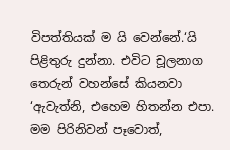විපත්තියක් ම යි වෙන්නේ.‘යි පිළිතුරු දුන්නා. එවිට චූලනාග තෙරුන් වහන්සේ කියනවා ‘ඇවැත්නි, එහෙම හිතන්න එපා. මම පිරිනිවන් පෑවොත්,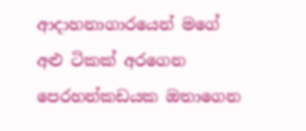ආදාහනාගාරයෙන් මගේ අළු ටිකක් අරගෙන පෙරහන්කඩයක ඔතාගෙන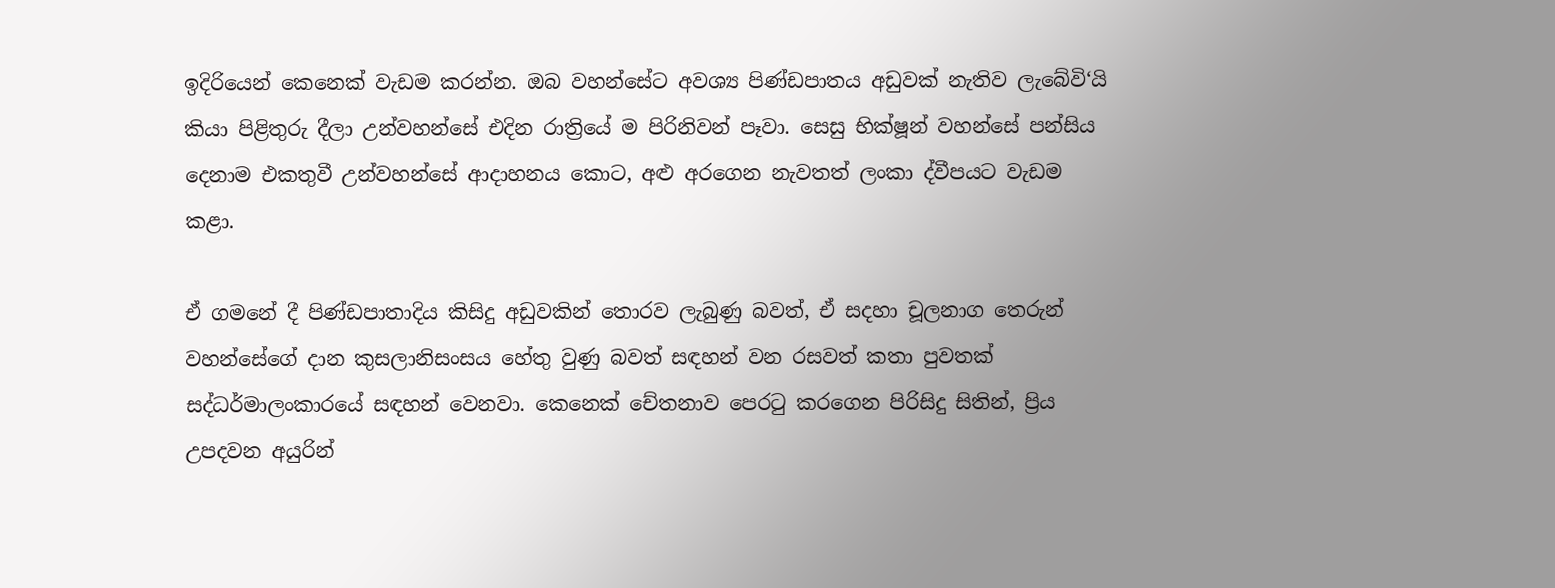ඉදිරියෙන් කෙනෙක් වැඩම කරන්න. ඔබ වහන්සේට අවශ්‍ය පිණ්ඩපාතය අඩුවක් නැතිව ලැබේවි‘යි කියා පිළිතුරු දීලා උන්වහන්සේ එදින රාත්‍රියේ ම පිරිනිවන් පෑවා. සෙසු භික්ෂූන් වහන්සේ පන්සිය දෙනාම එකතුවී උන්වහන්සේ ආදාහනය කොට, අළු අරගෙන නැවතත් ලංකා ද්වීපයට වැඩම කළා.

ඒ ගමනේ දී පිණ්ඩපාතාදිය කිසිදු අඩුවකින් තොරව ලැබුණු බවත්, ඒ සදහා චූලනාග තෙරුන් වහන්සේගේ දාන කුසලානිසංසය හේතු වුණු බවත් සඳහන් වන රසවත් කතා පුවතක් සද්ධර්මාලංකාරයේ සඳහන් වෙනවා. කෙනෙක් චේතනාව පෙරටු කරගෙන පිරිසිදු සිතින්, ප්‍රිය උපදවන අයුරින්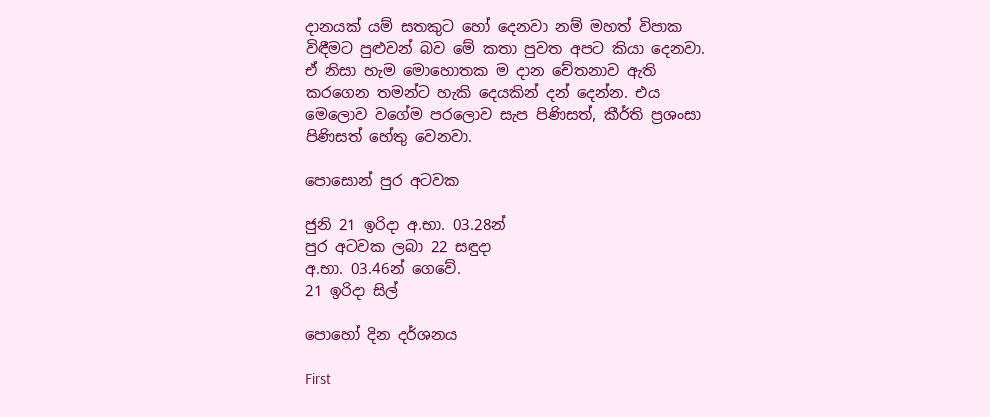දානයක් යම් සතකුට හෝ දෙනවා නම් මහත් විපාක විඳීමට පුළුවන් බව මේ කතා පුවත අපට කියා දෙනවා. ඒ නිසා හැම මොහොතක ම දාන චේතනාව ඇති කරගෙන තමන්ට හැකි දෙයකින් දන් දෙන්න. එය මෙලොව වගේම පරලොව සැප පිණිසත්, කීර්ති ප්‍රශංසා පිණිසත් හේතු වෙනවා.

පොසොන් පුර අටවක

ජුනි 21 ඉරිදා අ.භා. 03.28න්
පුර අටවක ලබා 22 සඳුදා
අ.භා. 03.46න් ගෙවේ.
21 ඉරිදා සිල්

පොහෝ දින දර්ශනය

First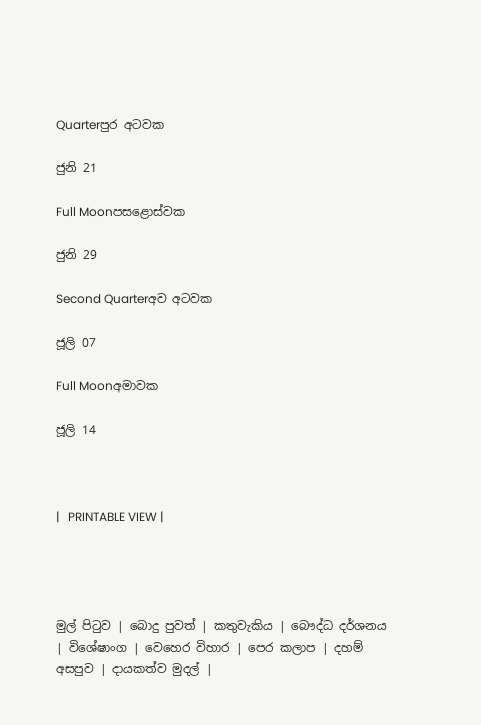Quarterපුර අටවක

ජුනි 21

Full Moonපසළොස්වක

ජුනි 29

Second Quarterඅව අටවක

ජූලි 07

Full Moonඅමාවක

ජූලි 14



|   PRINTABLE VIEW |




මුල් පිටුව | බොදු පුවත් | කතුවැකිය | බෞද්ධ දර්ශනය | විශේෂාංග | වෙහෙර විහාර | පෙර කලාප | දහම් අසපුව | දායකත්ව මුදල් |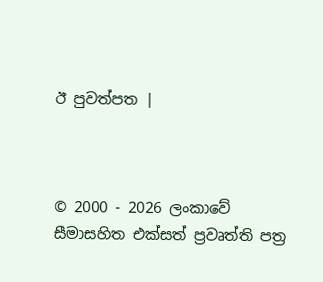ඊ පුවත්පත |



© 2000 - 2026 ලංකාවේ සීමාසහිත එක්සත් ප්‍රවෘත්ති පත්‍ර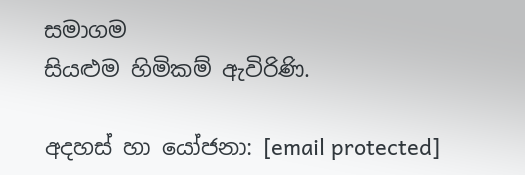සමාගම
සියළුම හිමිකම් ඇවිරිණි.

අදහස් හා යෝජනා: [email protected]